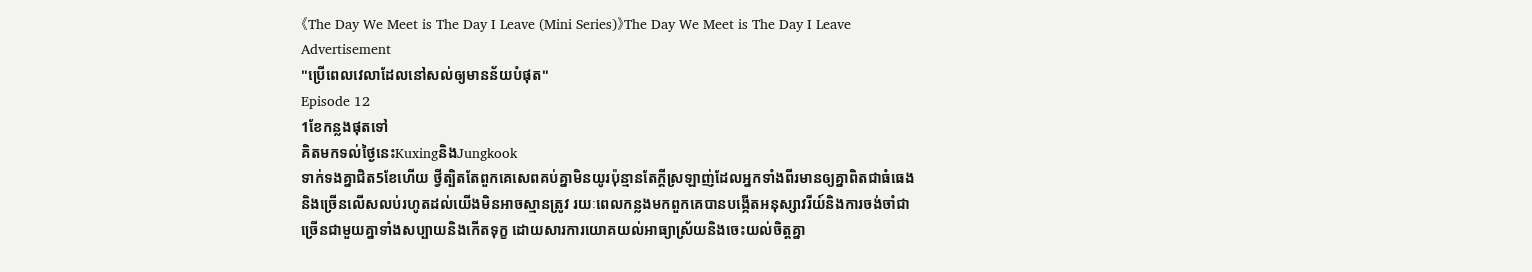《The Day We Meet is The Day I Leave (Mini Series)》The Day We Meet is The Day I Leave
Advertisement
"ប្រើពេលវេលាដែលនៅសល់ឲ្យមានន័យបំផុត"
Episode 12
1ខែកន្លងផុតទៅ
គិតមកទល់ថ្ងៃនេះKuxingនិងJungkook
ទាក់ទងគ្នាជិត5ខែហើយ ថ្វីត្បិតតែពួកគេសេពគប់គ្នាមិនយូរប៉ុន្មានតែក្តីស្រឡាញ់ដែលអ្នកទាំងពីរមានឲ្យគ្នាពិតជាធំធេងនិងច្រើនលើសលប់រហូតដល់យើងមិនអាចស្មានត្រូវ រយៈពេលកន្លងមកពួកគេបានបង្កើតអនុស្សាវរីយ៍និងការចង់ចាំជាច្រើនជាមួយគ្នាទាំងសប្បាយនិងកើតទុក្ខ ដោយសារការយោគយល់អាធ្យាស្រ័យនិងចេះយល់ចិត្តគ្នា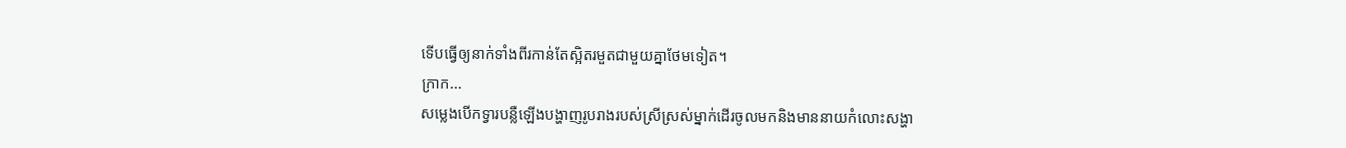ទើបធ្វើឲ្យនាក់ទាំងពីរកាន់តែស្អិតរមួតជាមួយគ្នាថែមទៀត។
ក្រាក...
សម្លេងបើកទ្វារបន្លឺឡើងបង្ហាញរូបរាងរបស់ស្រីស្រស់ម្នាក់ដើរចូលមកនិងមាននាយកំលោះសង្ហា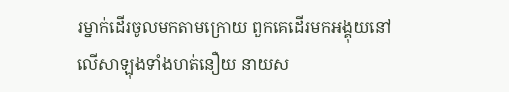រម្នាក់ដើរចូលមកតាមក្រោយ ពួកគេដើរមកអង្គុយនៅលើសាឡុងទាំងហត់នឿយ នាយស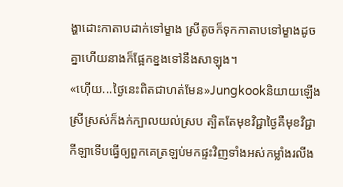ង្ហាដោះកាតាបដាក់ទៅម្ខាង ស្រីតូចក៏ទុកកាតាបទៅម្ខាងដូចគ្នាហើយនាងក៏ផ្អែកខ្នងទៅនឹងសាឡុង។
«ហ៊ើយ...ថ្ងៃនេះពិតជាហត់មែន»Jungkookនិយាយឡើង ស្រីស្រស់ក៏ងក់ក្បាលយល់ស្រប ត្បិតតែមុខវិជ្ជាថ្ងៃគឺមុខវិជ្ជាកីឡាទើបធ្វើឲ្យពួកគេត្រឡប់មកផ្ទះវិញទាំងអស់កម្លាំងរលីង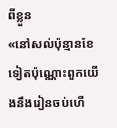ពីខ្លួន
«នៅសល់ប៉ុន្មានខែទៀតប៉ុណ្ណោះពួកយើងនឹងរៀនចប់ហើ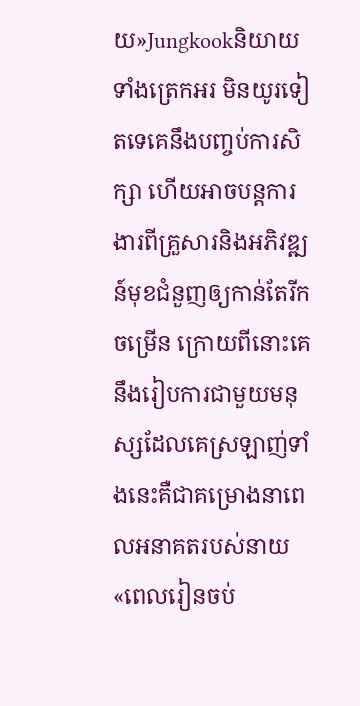យ»Jungkookនិយាយទាំងត្រេកអរ មិនយូរទៀតទេគេនឹងបញ្ចប់ការសិក្សា ហើយអាចបន្តការងារពីគ្រួសារនិងអភិវឌ្ឍន៍មុខជំនួញឲ្យកាន់តែរីកចម្រើន ក្រោយពីនោះគេនឹងរៀបការជាមួយមនុស្សដែលគេស្រឡាញ់ទាំងនេះគឺជាគម្រោងនាពេលអនាគតរបស់នាយ
«ពេលរៀនចប់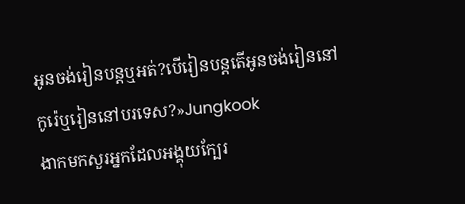អូនចង់រៀនបន្តឬអត់?បើរៀនបន្តតើអូនចង់រៀននៅកូរ៉េឬរៀននៅបរទេស?»Jungkook
ងាកមកសួរអ្នកដែលអង្គុយក្បែរ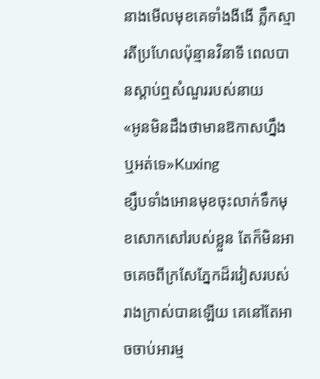នាងមើលមុខគេទាំងងីងើ ភ្លឹកស្មារតីប្រហែលប៉ុន្មានវិនាទី ពេលបានស្តាប់ឮសំណួររបស់នាយ
«អូនមិនដឹងថាមានឱកាសហ្នឹងឬអត់ទេ»Kuxing
ខ្សឹបទាំងអោនមុខចុះលាក់ទឹកមុខសោកសៅរបស់ខ្លួន តែក៏មិនអាចគេចពីក្រសែភ្នែកដ៏រវៀសរបស់រាងក្រាស់បានឡើយ គេនៅតែអាចចាប់អារម្ម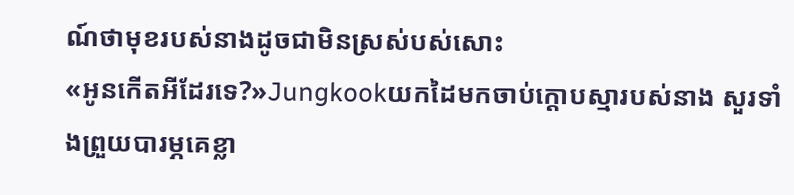ណ៍ថាមុខរបស់នាងដូចជាមិនស្រស់បស់សោះ
«អូនកើតអីដែរទេ?»Jungkookយកដៃមកចាប់ក្តោបស្មារបស់នាង សួរទាំងព្រួយបារម្ភគេខ្លា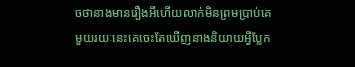ចថានាងមានរឿងអីហើយលាក់មិនព្រមប្រាប់គេ មួយរយៈនេះគេចេះតែឃើញនាងនិយាយអ្វីប្លែក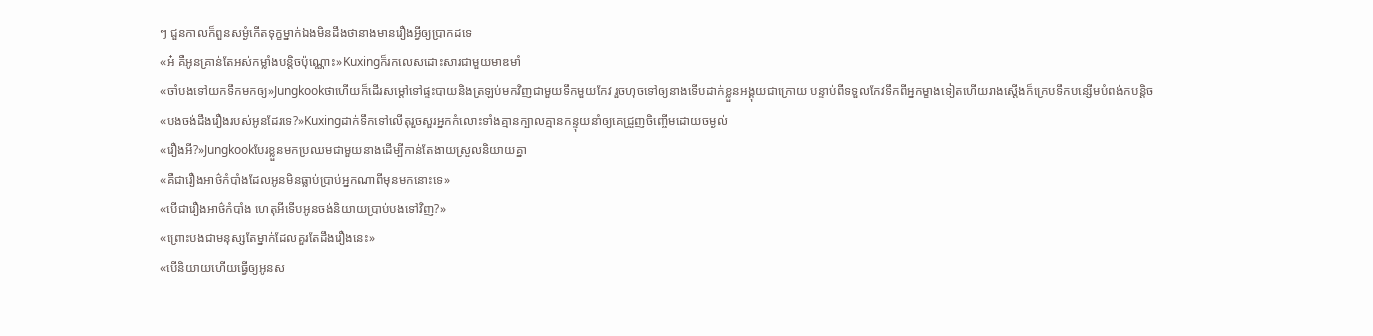ៗ ជួនកាលក៏ពួនសម្ងំកើតទុក្ខម្នាក់ឯងមិនដឹងថានាងមានរឿងអ្វីឲ្យប្រាកដទេ
«អ៎ គឺអូនគ្រាន់តែអស់កម្លាំងបន្តិចប៉ុណ្ណោះ»Kuxingក៏រកលេសដោះសារជាមួយមាឌមាំ
«ចាំបងទៅយកទឹកមកឲ្យ»Jungkookថាហើយក៏ដើរសម្តៅទៅផ្ទះបាយនិងត្រឡប់មកវិញជាមួយទឹកមួយកែវ រួចហុចទៅឲ្យនាងទើបដាក់ខ្លួនអង្គុយជាក្រោយ បន្ទាប់ពីទទួលកែវទឹកពីអ្នកម្ខាងទៀតហើយរាងស្តើងក៏ក្រេបទឹកបន្សើមបំពង់កបន្តិច
«បងចង់ដឹងរឿងរបស់អូនដែរទេ?»Kuxingដាក់ទឹកទៅលើតុរួចសួរអ្នកកំលោះទាំងគ្មានក្បាលគ្មានកន្ទុយនាំឲ្យគេជ្រួញចិញ្ចើមដោយចម្ងល់
«រឿងអី?»Jungkookបែរខ្លួនមកប្រឈមជាមួយនាងដើម្បីកាន់តែងាយស្រួលនិយាយគ្នា
«គឺជារឿងអាថ៌កំបាំងដែលអូនមិនធ្លាប់ប្រាប់អ្នកណាពីមុនមកនោះទេ»
«បើជារឿងអាថ៌កំបាំង ហេតុអីទើបអូនចង់និយាយប្រាប់បងទៅវិញ?»
«ព្រោះបងជាមនុស្សតែម្នាក់ដែលគួរតែដឹងរឿងនេះ»
«បើនិយាយហើយធ្វើឲ្យអូនស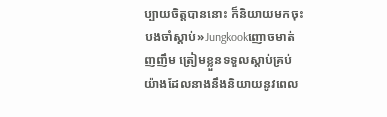ប្បាយចិត្តបាននោះ ក៏និយាយមកចុះបងចាំស្តាប់»Jungkookញោចមាត់ញញឹម ត្រៀមខ្លួនទទួលស្តាប់គ្រប់យ៉ាងដែលនាងនឹងនិយាយនូវពេល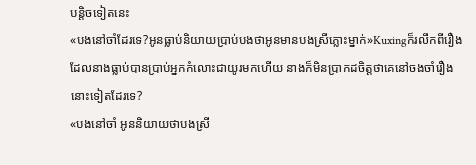បន្តិចទៀតនេះ
«បងនៅចាំដែរទេ?អូនធ្លាប់និយាយប្រាប់បងថាអូនមានបងស្រីភ្លោះម្នាក់»Kuxingក៏រលឹកពីរឿងដែលនាងធ្លាប់បានប្រាប់អ្នកកំលោះជាយូរមកហើយ នាងក៏មិនប្រាកដចិត្តថាគេនៅចងចាំរឿងនោះទៀតដែរទេ?
«បងនៅចាំ អូននិយាយថាបងស្រី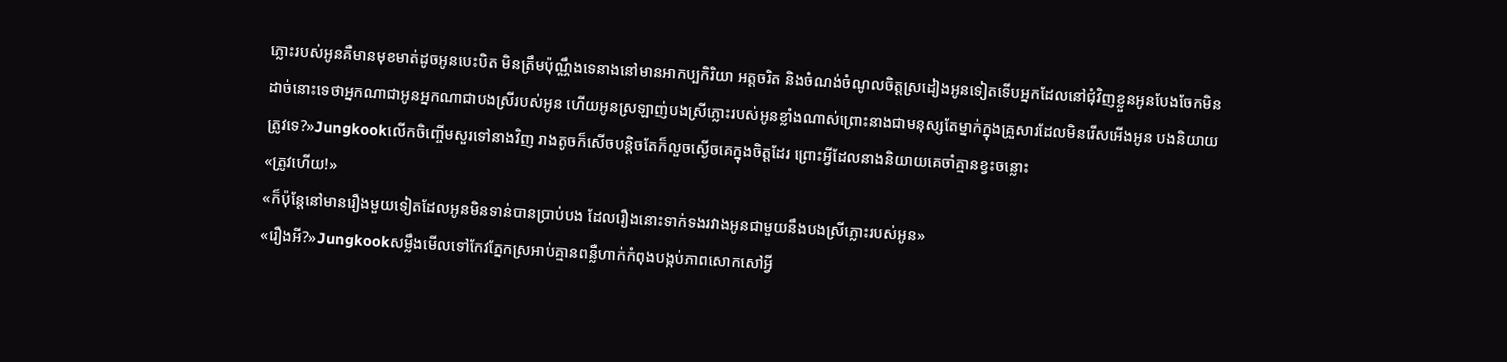ភ្លោះរបស់អូនគឺមានមុខមាត់ដូចអូនបេះបិត មិនត្រឹមប៉ុណ្ណឹងទេនាងនៅមានអាកប្បកិរិយា អត្តចរិត និងចំណង់ចំណូលចិត្តស្រដៀងអូនទៀតទើបអ្នកដែលនៅជុំវិញខ្លួនអូនបែងចែកមិនដាច់នោះទេថាអ្នកណាជាអូនអ្នកណាជាបងស្រីរបស់អូន ហើយអូនស្រឡាញ់បងស្រីភ្លោះរបស់អូនខ្លាំងណាស់ព្រោះនាងជាមនុស្សតែម្នាក់ក្នុងគ្រួសារដែលមិនរើសអើងអូន បងនិយាយត្រូវទេ?»Jungkookលើកចិញ្ចើមសួរទៅនាងវិញ រាងតូចក៏សើចបន្តិចតែក៏លួចស្ងើចគេក្នុងចិត្តដែរ ព្រោះអ្វីដែលនាងនិយាយគេចាំគ្មានខ្វះចន្លោះ
«ត្រូវហើយ!»
«ក៏ប៉ុន្តែនៅមានរឿងមួយទៀតដែលអូនមិនទាន់បានប្រាប់បង ដែលរឿងនោះទាក់ទងរវាងអូនជាមួយនឹងបងស្រីភ្លោះរបស់អូន»
«រឿងអី?»Jungkookសម្លឹងមើលទៅកែវភ្នែកស្រអាប់គ្មានពន្លឺហាក់កំពុងបង្កប់ភាពសោកសៅអ្វី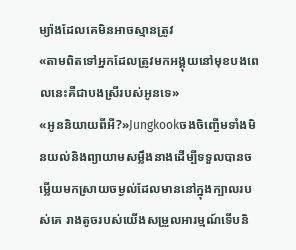ម្យ៉ាងដែលគេមិនអាចស្មានត្រូវ
«តាមពិតទៅអ្នកដែលត្រូវមកអង្គុយនៅមុខបងពេលនេះគឺជាបងស្រីរបស់អូនទេ»
«អូននិយាយពីអី?»Jungkookចងចិញ្ចើមទាំងមិនយល់និងព្យាយាមសម្លឹងនាងដើម្បីទទួលបានចម្លើយមកស្រាយចម្ងល់ដែលមាននៅក្នុងក្បាលរបស់គេ រាងតូចរបស់យើងសម្រួលអារម្មណ៍ទើបនិ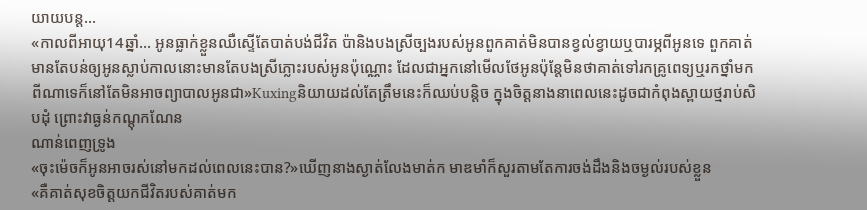យាយបន្ត...
«កាលពីអាយុ14ឆ្នាំ... អូនធ្លាក់ខ្លួនឈឺស្ទើតែបាត់បង់ជីវិត ប៉ានិងបងស្រីច្បងរបស់អូនពួកគាត់មិនបានខ្វល់ខ្វាយឬបារម្ភពីអូនទេ ពួកគាត់មានតែបន់ឲ្យអូនស្លាប់កាលនោះមានតែបងស្រីភ្លោះរបស់អូនប៉ុណ្ណោះ ដែលជាអ្នកនៅមើលថែអូនប៉ុន្តែមិនថាគាត់ទៅរកគ្រូពេទ្យឬរកថ្នាំមកពីណាទេក៏នៅតែមិនអាចព្យាបាលអូនជា»Kuxingនិយាយដល់តែត្រឹមនេះក៏ឈប់បន្តិច ក្នុងចិត្តនាងនាពេលនេះដូចជាកំពុងស្ពាយថ្មរាប់សិបដុំ ព្រោះវាធ្ងន់កណ្តុកណែន
ណាន់ពេញទ្រូង
«ចុះម៉េចក៏អូនអាចរស់នៅមកដល់ពេលនេះបាន?»ឃើញនាងស្ងាត់លែងមាត់ក មាឌមាំក៏សួរតាមតែការចង់ដឹងនិងចម្ងល់របស់ខ្លួន
«គឺគាត់សុខចិត្តយកជីវិតរបស់គាត់មក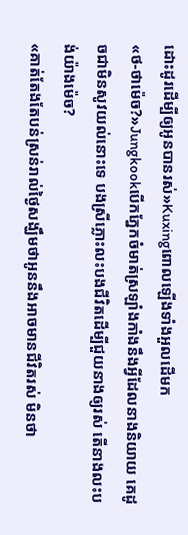ដោះដូរដើម្បីឲ្យអូនបានរស់»Kuxingពោលឡើងទាំងអួលដើមក
«ថ-ថាម៉េច?»Jungkookបើកភ្នែកចំមាត់ស្រឡាំងកាំងនឹងអ្វីដែលនាងនិយាយ គេដូចជាមិនសូវយល់នោះទេ បងស្រីភ្លោះលះបងជីវិតដើម្បីជួយនាងឲ្យរស់ តើនាងលះបង់យ៉ាងម៉េច?
«គាត់តែងតែបន់ស្រន់រាល់ថ្ងៃសង្ឃឹមថាអូននឹងអាចមានជីវិតរស់ មិនថា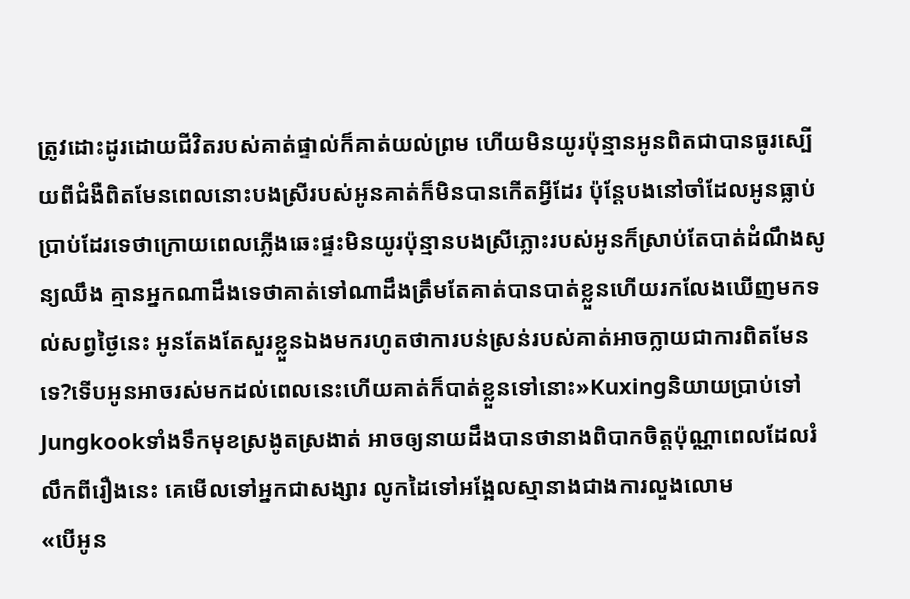ត្រូវដោះដូរដោយជីវិតរបស់គាត់ផ្ទាល់ក៏គាត់យល់ព្រម ហើយមិនយូរប៉ុន្មានអូនពិតជាបានធូរស្បើយពីជំងឺពិតមែនពេលនោះបងស្រីរបស់អូនគាត់ក៏មិនបានកើតអ្វីដែរ ប៉ុន្តែបងនៅចាំដែលអូនធ្លាប់ប្រាប់ដែរទេថាក្រោយពេលភ្លើងឆេះផ្ទះមិនយូរប៉ុន្មានបងស្រីភ្លោះរបស់អូនក៏ស្រាប់តែបាត់ដំណឹងសូន្យឈឹង គ្មានអ្នកណាដឹងទេថាគាត់ទៅណាដឹងត្រឹមតែគាត់បានបាត់ខ្លួនហើយរកលែងឃើញមកទល់សព្វថ្ងៃនេះ អូនតែងតែសួរខ្លួនឯងមករហូតថាការបន់ស្រន់របស់គាត់អាចក្លាយជាការពិតមែនទេ?ទើបអូនអាចរស់មកដល់ពេលនេះហើយគាត់ក៏បាត់ខ្លួនទៅនោះ»Kuxingនិយាយប្រាប់ទៅJungkookទាំងទឹកមុខស្រងូតស្រងាត់ អាចឲ្យនាយដឹងបានថានាងពិបាកចិត្តប៉ុណ្ណាពេលដែលរំលឹកពីរឿងនេះ គេមើលទៅអ្នកជាសង្សារ លូកដៃទៅអង្អែលស្មានាងជាងការលួងលោម
«បើអូន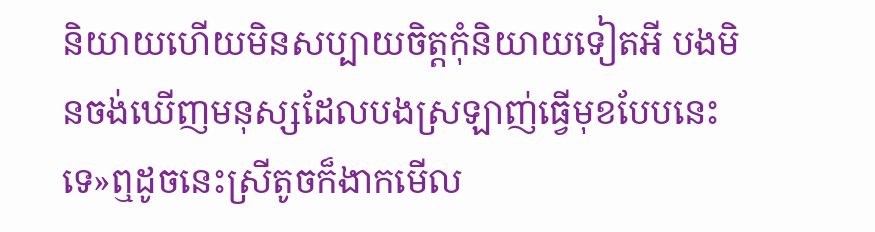និយាយហើយមិនសប្បាយចិត្តកុំនិយាយទៀតអី បងមិនចង់ឃើញមនុស្សដែលបងស្រឡាញ់ធ្វើមុខបែបនេះទេ»ឮដូចនេះស្រីតូចក៏ងាកមើល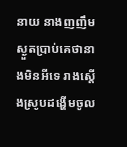នាយ នាងញញឹមស្ងួតប្រាប់គេថានាងមិនអីទេ រាងស្តើងស្រូបដង្ហើមចូល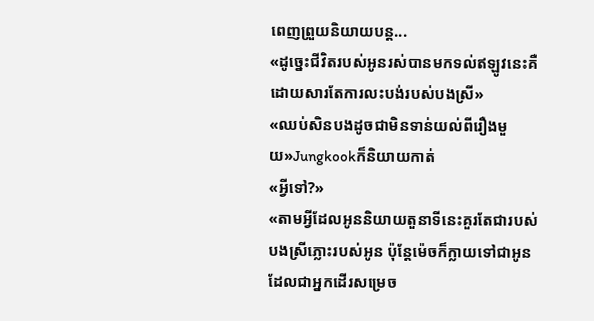ពេញព្រួយនិយាយបន្ត...
«ដូច្នេះជីវិតរបស់អូនរស់បានមកទល់ឥឡូវនេះគឺដោយសារតែការលះបង់របស់បងស្រី»
«ឈប់សិនបងដូចជាមិនទាន់យល់ពីរឿងមួយ»Jungkookក៏និយាយកាត់
«អ្វីទៅ?»
«តាមអ្វីដែលអូននិយាយតួនាទីនេះគួរតែជារបស់បងស្រីភ្លោះរបស់អូន ប៉ុន្តែម៉េចក៏ក្លាយទៅជាអូនដែលជាអ្នកដើរសម្រេច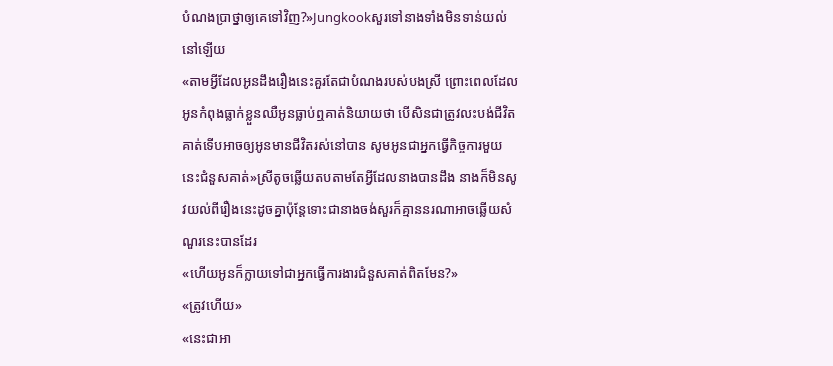បំណងប្រាថ្នាឲ្យគេទៅវិញ?»Jungkookសួរទៅនាងទាំងមិនទាន់យល់នៅឡើយ
«តាមអ្វីដែលអូនដឹងរឿងនេះគួរតែជាបំណងរបស់បងស្រី ព្រោះពេលដែលអូនកំពុងធ្លាក់ខ្លួនឈឺអូនធ្លាប់ឮគាត់និយាយថា បើសិនជាត្រូវលះបង់ជីវិតគាត់ទើបអាចឲ្យអូនមានជីវិតរស់នៅបាន សូមអូនជាអ្នកធ្វើកិច្ចការមួយនេះជំនួសគាត់»ស្រីតូចឆ្លើយតបតាមតែអ្វីដែលនាងបានដឹង នាងក៏មិនសូវយល់ពីរឿងនេះដូចគ្នាប៉ុន្តែទោះជានាងចង់សួរក៏គ្មាននរណាអាចឆ្លើយសំណួរនេះបានដែរ
«ហើយអូនក៏ក្លាយទៅជាអ្នកធ្វើការងារជំនួសគាត់ពិតមែន?»
«ត្រូវហើយ»
«នេះជាអា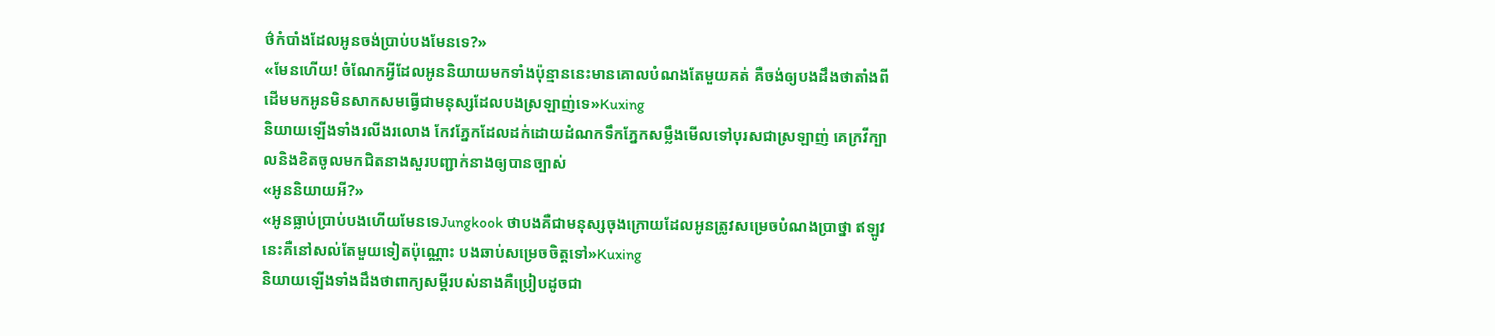ថ៌កំបាំងដែលអូនចង់ប្រាប់បងមែនទេ?»
«មែនហើយ! ចំណែកអ្វីដែលអូននិយាយមកទាំងប៉ុន្មាននេះមានគោលបំណងតែមួយគត់ គឺចង់ឲ្យបងដឹងថាតាំងពីដើមមកអូនមិនសាកសមធ្វើជាមនុស្សដែលបងស្រឡាញ់ទេ»Kuxing
និយាយឡើងទាំងរលីងរលោង កែវភ្នែកដែលដក់ដោយដំណកទឹកភ្នែកសម្លឹងមើលទៅបុរសជាស្រឡាញ់ គេក្រវីក្បាលនិងខិតចូលមកជិតនាងសួរបញ្ជាក់នាងឲ្យបានច្បាស់
«អូននិយាយអី?»
«អូនធ្លាប់ប្រាប់បងហើយមែនទេJungkook ថាបងគឺជាមនុស្សចុងក្រោយដែលអូនត្រូវសម្រេចបំណងប្រាថ្នា ឥឡូវនេះគឺនៅសល់តែមួយទៀតប៉ុណ្ណោះ បងឆាប់សម្រេចចិត្តទៅ»Kuxing
និយាយឡើងទាំងដឹងថាពាក្យសម្តីរបស់នាងគឺប្រៀបដូចជា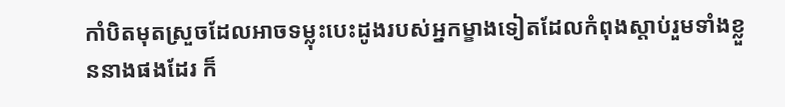កាំបិតមុតស្រួចដែលអាចទម្លុះបេះដូងរបស់អ្នកម្ខាងទៀតដែលកំពុងស្តាប់រួមទាំងខ្លួននាងផងដែរ ក៏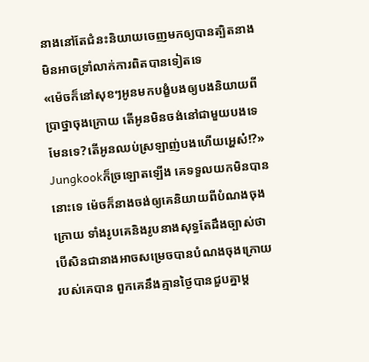នាងនៅតែជំនះនិយាយចេញមកឲ្យបានត្បិតនាងមិនអាចទ្រាំលាក់ការពិតបានទៀតទេ
«ម៉េចក៏នៅសុខៗអូនមកបង្ខំបងឲ្យបងនិយាយពីប្រាថ្នាចុងក្រោយ តើអូនមិនចង់នៅជាមួយបងទេមែនទេ?តើអូនឈប់ស្រឡាញ់បងហើយអ្ហេស៎!?»
Jungkookក៏ច្រឡោតឡើង គេទទួលយកមិនបាននោះទេ ម៉េចក៏នាងចង់ឲ្យគេនិយាយពីបំណងចុងក្រោយ ទាំងរូបគេនិងរូបនាងសុទ្ធតែដឹងច្បាស់ថាបើសិនជានាងអាចសម្រេចបានបំណងចុងក្រោយរបស់គេបាន ពួកគេនឹងគ្មានថ្ងៃបានជួបគ្នាម្ត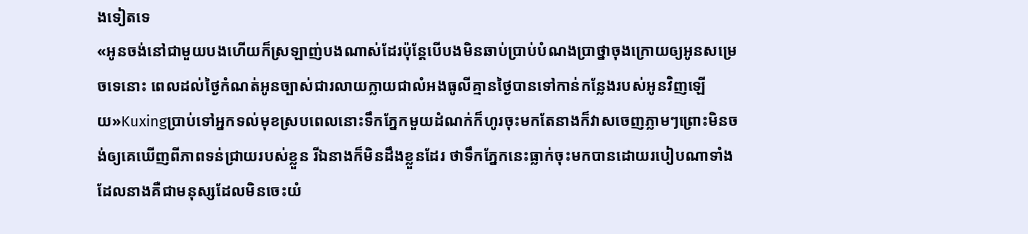ងទៀតទេ
«អូនចង់នៅជាមួយបងហើយក៏ស្រឡាញ់បងណាស់ដែរប៉ុន្តែបើបងមិនឆាប់ប្រាប់បំណងប្រាថ្នាចុងក្រោយឲ្យអូនសម្រេចទេនោះ ពេលដល់ថ្ងៃកំណត់អូនច្បាស់ជារលាយក្លាយជាលំអងធូលីគ្មានថ្ងៃបានទៅកាន់កន្លែងរបស់អូនវិញឡើយ»Kuxingប្រាប់ទៅអ្នកទល់មុខស្របពេលនោះទឹកភ្នែកមួយដំណក់ក៏ហូរចុះមកតែនាងក៏វាសចេញភ្លាមៗព្រោះមិនចង់ឲ្យគេឃើញពីភាពទន់ជ្រាយរបស់ខ្លួន រីឯនាងក៏មិនដឹងខ្លួនដែរ ថាទឹកភ្នែកនេះធ្លាក់ចុះមកបានដោយរបៀបណាទាំងដែលនាងគឺជាមនុស្សដែលមិនចេះយំ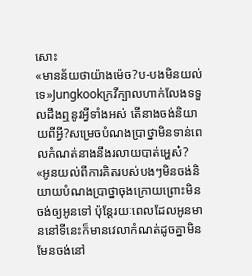សោះ
«មានន័យថាយ៉ាងម៉េច?ប-បងមិនយល់ទេ»Jungkookក្រវីក្បាលហាក់លែងទទួលដឹងឮនូវអ្វីទាំងអស់ តើនាងចង់និយាយពីអ្វី?សម្រេចបំណងប្រាថ្នាមិនទាន់ពេលកំណត់នាងនឹងរលាយបាត់អ្ហេស៎?
«អូនយល់ពីការគិតរបស់បងៗមិនចង់និយាយបំណងប្រាថ្នាចុងក្រោយព្រោះមិនចង់ឲ្យអូនទៅ ប៉ុន្តែរយៈពេលដែលអូនមាននៅទីនេះក៏មានវេលាកំណត់ដូចគ្នាមិនមែនចង់នៅ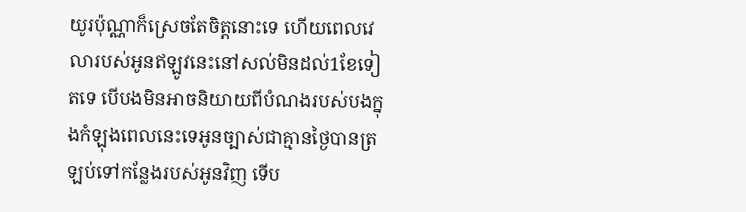យូរប៉ុណ្ណាក៏ស្រេចតែចិត្តនោះទេ ហើយពេលវេលារបស់អូនឥឡូវនេះនៅសល់មិនដល់1ខែទៀតទេ បើបងមិនអាចនិយាយពីបំណងរបស់បងក្នុងកំឡុងពេលនេះទេអូនច្បាស់ជាគ្មានថ្ងៃបានត្រឡប់ទៅកន្លែងរបស់អូនវិញ ទើប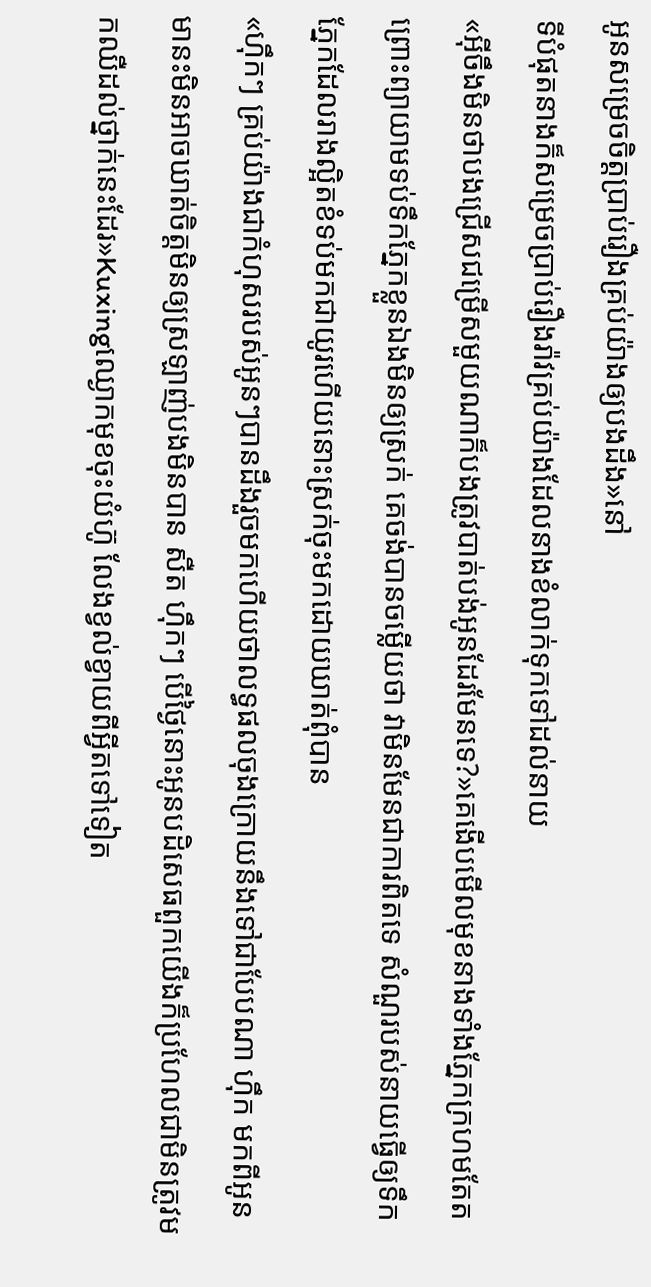អូនសម្រេចចិត្តប្រាប់រឿងគ្រប់យ៉ាងឲ្យបងដឹង»នៅ
ទីបំផុតនាងក៏សម្រេចប្រាប់រឿងរ៉ាវគ្រប់យ៉ាងដែលនាងខំលាក់ទុកទៅដល់នាយ
«អ៊ីចឹងមិនថាបងជ្រើសជម្រើសមួយណាក៏បងត្រូវបាត់បង់អូនដែរមែនទេ?»គេងើបមើលមុខនាងទាំងភ្នែកក្រហមតែតព្រោះព្យាយាមទប់ទឹកភ្នែកខ្លួនឯងមិនឲ្យស្រក់ គេចង់បានចម្លើយថា វាមិនមែនជាការពិតទេ សំណួរបស់នាយធ្វើឲ្យទឹកភ្នែកដែលរាងល្អិតខំទប់មកជាយូរហើយនោះស្រក់ចុះមកដោយឃាត់ពុំបាន
«ហ៊ឹកៗ គ្រប់យ៉ាងជាកំហុសរបស់អូនៗបានដឹងរួចមកហើយថាលទ្ធផលចុងក្រោយនឹងទៅជាបែបណា ហ៊ឹក មកពីអូនមានះមិនអាចឃាត់ចិត្តមិនឲ្យស្រឡាញ់បងមិនបាន សឺត ហ៊ឹកៗ បើថ្ងៃនោះអូនបដិសេធពួកយើងក៏ប្រហែលជាមិនត្រូវមកឈឺដល់ថ្នាក់នេះដែរ»Kuxingឈ្ងោកមុខចុះយំហ៊ូ លែងខ្វល់ខ្វាយពីអ្វីតទៅទៀត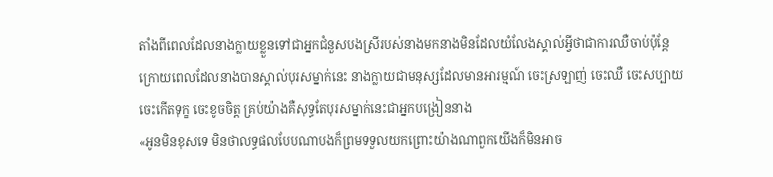តាំងពីពេលដែលនាងក្លាយខ្លួនទៅជាអ្នកជំនួសបងស្រីរបស់នាងមកនាងមិនដែលយំលែងស្គាល់អ្វីថាជាការឈឺចាប់ប៉ុន្តែក្រោយពេលដែលនាងបានស្គាល់បុរសម្នាក់នេះ នាងក្លាយជាមនុស្សដែលមានអារម្មណ៍ ចេះស្រឡាញ់ ចេះឈឺ ចេះសប្បាយ ចេះកើតទុក្ខ ចេះខូចចិត្ត គ្រប់យ៉ាងគឺសុទ្ធតែបុរសម្នាក់នេះជាអ្នកបង្រៀននាង
«អូនមិនខុសទេ មិនថាលទ្ធផលបែបណាបងក៏ព្រមទទួលយកព្រោះយ៉ាងណាពួកយើងក៏មិនអាច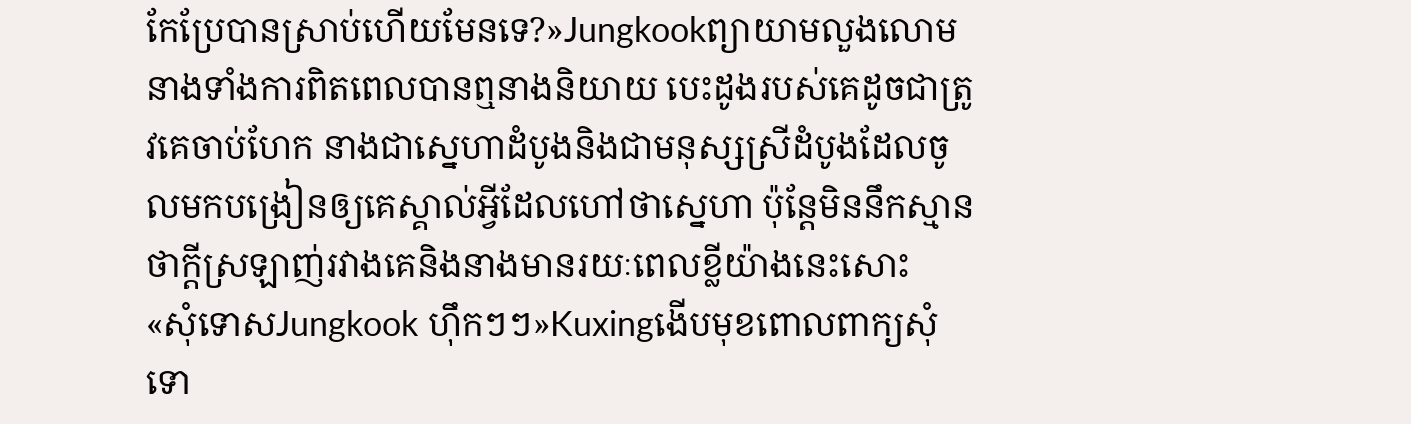កែប្រែបានស្រាប់ហើយមែនទេ?»Jungkookព្យាយាមលួងលោមនាងទាំងការពិតពេលបានឮនាងនិយាយ បេះដូងរបស់គេដូចជាត្រូវគេចាប់ហែក នាងជាស្នេហាដំបូងនិងជាមនុស្សស្រីដំបូងដែលចូលមកបង្រៀនឲ្យគេស្គាល់អ្វីដែលហៅថាស្នេហា ប៉ុន្តែមិននឹកស្មានថាក្តីស្រឡាញ់រវាងគេនិងនាងមានរយៈពេលខ្លីយ៉ាងនេះសោះ
«សុំទោសJungkook ហ៊ឹកៗៗ»Kuxingងើបមុខពោលពាក្យសុំទោ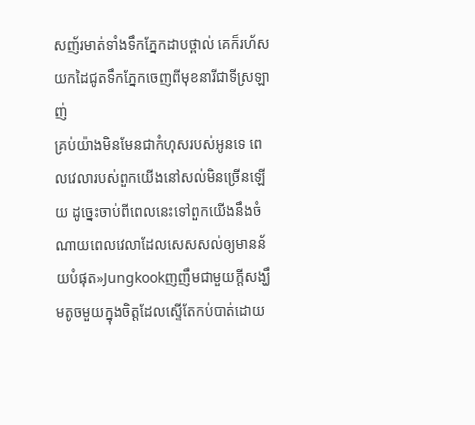សញ័រមាត់ទាំងទឹកភ្នែកដាបថ្ពាល់ គេក៏រហ័សយកដៃជូតទឹកភ្នែកចេញពីមុខនារីជាទីស្រឡាញ់
គ្រប់យ៉ាងមិនមែនជាកំហុសរបស់អូនទេ ពេលវេលារបស់ពួកយើងនៅសល់មិនច្រើនឡើយ ដូច្នេះចាប់ពីពេលនេះទៅពួកយើងនឹងចំណាយពេលវេលាដែលសេសសល់ឲ្យមានន័យបំផុត»Jungkookញញឹមជាមួយក្តីសង្ឃឹមតូចមួយក្នុងចិត្តដែលស្ទើតែកប់បាត់ដោយ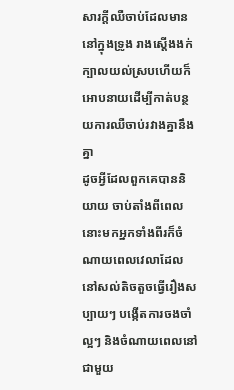សារក្តីឈឺចាប់ដែលមាននៅក្នុងទ្រូង រាងស្តើងងក់ក្បាលយល់ស្របហើយក៏អោបនាយដើម្បីកាត់បន្ថយការឈឺចាប់រវាងគ្នានឹងគ្នា
ដូចអ្វីដែលពួកគេបាននិយាយ ចាប់តាំងពីពេលនោះមកអ្នកទាំងពីរក៏ចំណាយពេលវេលាដែលនៅសល់តិចតួចធ្វើរឿងសប្បាយៗ បង្កើតការចងចាំល្អៗ និងចំណាយពេលនៅជាមួយ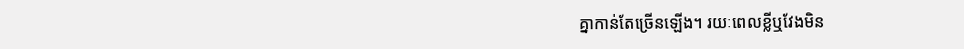គ្នាកាន់តែច្រើនឡើង។ រយៈពេលខ្លីឬវែងមិន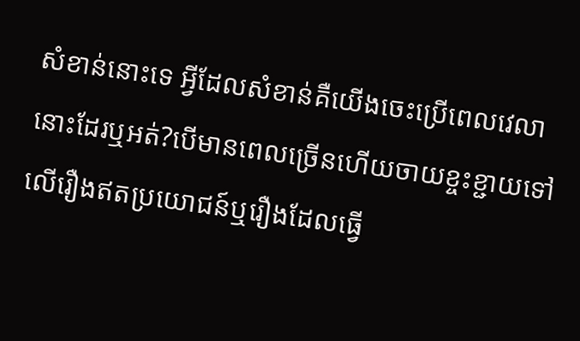សំខាន់នោះទេ អ្វីដែលសំខាន់គឺយើងចេះប្រើពេលវេលានោះដែរឬអត់?បើមានពេលច្រើនហើយចាយខ្ចះខ្ជាយទៅលើរឿងឥតប្រយោជន៍ឬរឿងដែលធ្វើ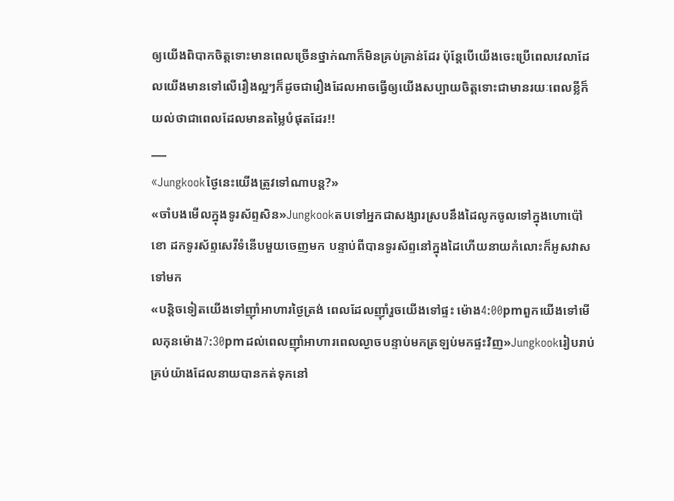ឲ្យយើងពិបាកចិត្តទោះមានពេលច្រើនថ្នាក់ណាក៏មិនគ្រប់គ្រាន់ដែរ ប៉ុន្តែបើយើងចេះប្រើពេលវេលាដែលយើងមានទៅលើរឿងល្អៗក៏ដូចជារឿងដែលអាចធ្វើឲ្យយើងសប្បាយចិត្តទោះជាមានរយៈពេលខ្លីក៏យល់ថាជាពេលដែលមានតម្លៃបំផុតដែរ!!
___
«Jungkookថ្ងៃនេះយើងត្រូវទៅណាបន្ត?»
«ចាំបងមើលក្នុងទូរស័ព្ទសិន»Jungkookតបទៅអ្នកជាសង្សារស្របនឹងដៃលូកចូលទៅក្នុងហោប៉ៅខោ ដកទូរស័ព្ទសេរីទំនើបមួយចេញមក បន្ទាប់ពីបានទូរស័ព្ទនៅក្នុងដៃហើយនាយកំលោះក៏អូសវាសទៅមក
«បន្តិចទៀតយើងទៅញ៉ាំអាហារថ្ងៃត្រង់ ពេលដែលញ៉ាំរួចយើងទៅផ្ទះ ម៉ោង4:00pmពួកយើងទៅមើលកុនម៉ោង7:30pmដល់ពេលញ៉ាំអាហារពេលល្ងាចបន្ទាប់មកត្រឡប់មកផ្ទះវិញ»Jungkookរៀបរាប់គ្រប់យ៉ាងដែលនាយបានកត់ទុកនៅ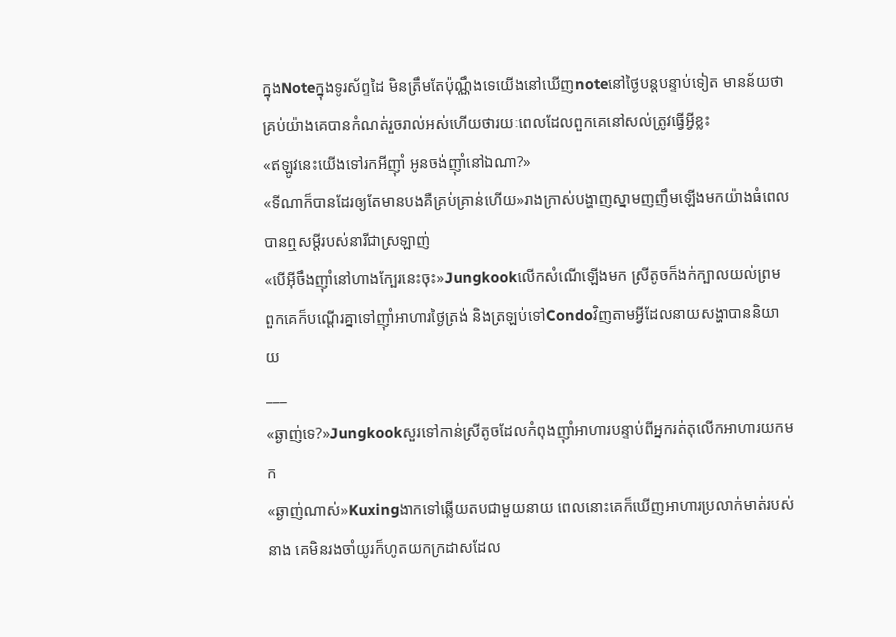ក្នុងNoteក្នុងទូរស័ព្ទដៃ មិនត្រឹមតែប៉ុណ្ណឹងទេយើងនៅឃើញnoteនៅថ្ងៃបន្តបន្ទាប់ទៀត មានន័យថាគ្រប់យ៉ាងគេបានកំណត់រួចរាល់អស់ហើយថារយៈពេលដែលពួកគេនៅសល់ត្រូវធ្វើអ្វីខ្លះ
«ឥឡូវនេះយើងទៅរកអីញ៉ាំ អូនចង់ញ៉ាំនៅឯណា?»
«ទីណាក៏បានដែរឲ្យតែមានបងគឺគ្រប់គ្រាន់ហើយ»រាងក្រាស់បង្ហាញស្នាមញញឹមឡើងមកយ៉ាងធំពេលបានឮសម្តីរបស់នារីជាស្រឡាញ់
«បើអ៊ីចឹងញ៉ាំនៅហាងក្បែរនេះចុះ»Jungkookលើកសំណើឡើងមក ស្រីតូចក៏ងក់ក្បាលយល់ព្រម ពួកគេក៏បណ្តើរគ្នាទៅញ៉ាំអាហារថ្ងៃត្រង់ និងត្រឡប់ទៅCondoវិញតាមអ្វីដែលនាយសង្ហាបាននិយាយ
___
«ឆ្ងាញ់ទេ?»Jungkookសួរទៅកាន់ស្រីតូចដែលកំពុងញ៉ាំអាហារបន្ទាប់ពីអ្នករត់តុលើកអាហារយកមក
«ឆ្ងាញ់ណាស់»Kuxingងាកទៅឆ្លើយតបជាមួយនាយ ពេលនោះគេក៏ឃើញអាហារប្រលាក់មាត់របស់នាង គេមិនរងចាំយូរក៏ហូតយកក្រដាសដែល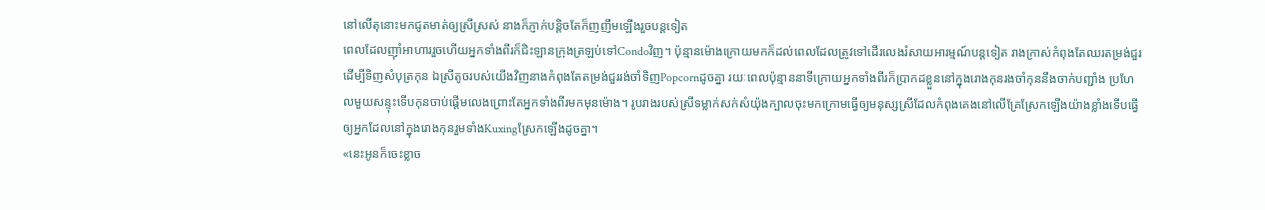នៅលើតុនោះមកជូតមាត់ឲ្យស្រីស្រស់ នាងក៏ភ្ញាក់បន្តិចតែក៏ញញឹមឡើងរួចបន្តទៀត
ពេលដែលញ៉ាំអាហាររួចហើយអ្នកទាំងពីរក៏ជិះឡានក្រុងត្រឡប់ទៅCondoវិញ។ ប៉ុន្មានម៉ោងក្រោយមកក៏ដល់ពេលដែលត្រូវទៅដើរលេងរំសាយអារម្មណ៍បន្តទៀត រាងក្រាស់កំពុងតែឈរតម្រង់ជួរដើម្បីទិញសំបុត្រកុន ឯស្រីតូចរបស់យើងវិញនាងកំពុងតែតម្រង់ជួររង់ចាំទិញPopcornដូចគ្នា រយៈពេលប៉ុន្មាននាទីក្រោយអ្នកទាំងពីរក៏ប្រាកដខ្លួននៅក្នុងរោងកុនរងចាំកុននឹងចាក់បញ្ជាំង ប្រហែលមួយសន្ទុះទើបកុនចាប់ផ្តើមលេងព្រោះតែអ្នកទាំងពីរមកមុនម៉ោង។ រូបរាងរបស់ស្រីទម្លាក់សក់សំយ៉ុងក្បាលចុះមកក្រោមធ្វើឲ្យមនុស្សស្រីដែលកំពុងគេងនៅលើគ្រែស្រែកឡើងយ៉ាងខ្លាំងទើបធ្វើឲ្យអ្នកដែលនៅក្នុងរោងកុនរួមទាំងKuxingស្រែកឡើងដូចគ្នា។
«នេះអូនក៏ចេះខ្លាច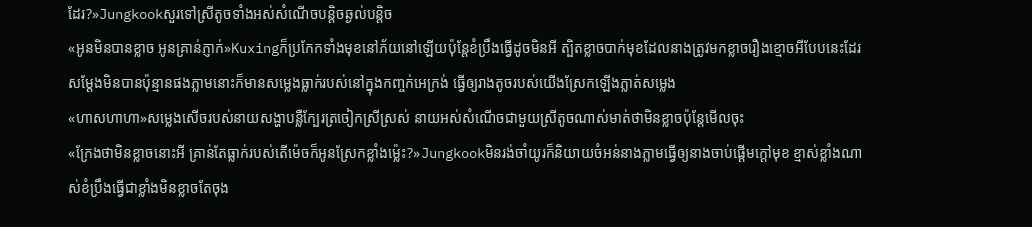ដែរ?»Jungkookសួរទៅស្រីតូចទាំងអស់សំណើចបន្តិចឆ្ងល់បន្តិច
«អូនមិនបានខ្លាច អូនគ្រាន់ភ្ញាក់»Kuxingក៏ប្រកែកទាំងមុខនៅភ័យនៅឡើយប៉ុន្តែខំប្រឹងធ្វើដូចមិនអី ត្បិតខ្លាចបាក់មុខដែលនាងត្រូវមកខ្លាចរឿងខ្មោចអីបែបនេះដែរ សម្តែងមិនបានប៉ុន្មានផងភ្លាមនោះក៏មានសម្លេងធ្លាក់របស់នៅក្នុងកញ្ចក់អេក្រង់ ធ្វើឲ្យរាងតូចរបស់យើងស្រែកឡើងភ្លាត់សម្លេង
«ហាសហាហា»សម្លេងសើចរបស់នាយសង្ហាបន្លឺក្បែរត្រចៀកស្រីស្រស់ នាយអស់សំណើចជាមួយស្រីតូចណាស់មាត់ថាមិនខ្លាចប៉ុន្តែមើលចុះ
«ក្រែងថាមិនខ្លាចនោះអី គ្រាន់តែធ្លាក់របស់តើម៉េចក៏អូនស្រែកខ្លាំងម៉្លេះ?»Jungkookមិនរង់ចាំយូរក៏និយាយចំអន់នាងភ្លាមធ្វើឲ្យនាងចាប់ផ្តើមក្តៅមុខ ខ្មាស់ខ្លាំងណាស់ខំប្រឹងធ្វើជាខ្លាំងមិនខ្លាចតែចុង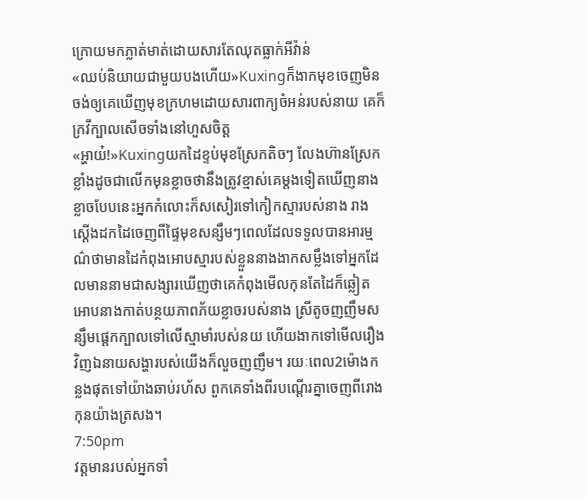ក្រោយមកភ្លាត់មាត់ដោយសារតែឈុតធ្លាក់អីវ៉ាន់
«ឈប់និយាយជាមួយបងហើយ»Kuxingក៏ងាកមុខចេញមិនចង់ឲ្យគេឃើញមុខក្រហមដោយសារពាក្យចំអន់របស់នាយ គេក៏ក្រវីក្បាលសើចទាំងនៅហួសចិត្ត
«អ្ហាយ៎!»Kuxingយកដៃខ្ទប់មុខស្រែកតិចៗ លែងហ៊ានស្រែកខ្លាំងដូចជាលើកមុនខ្លាចថានឹងត្រូវខ្មាស់គេម្តងទៀតឃើញនាងខ្លាចបែបនេះអ្នកកំលោះក៏សសៀរទៅកៀកស្មារបស់នាង រាងស្តើងដកដៃចេញពីផ្ទៃមុខសន្សឹមៗពេលដែលទទួលបានអារម្មណ៌ថាមានដៃកំពុងអោបស្មារបស់ខ្លួននាងងាកសម្លឹងទៅអ្នកដែលមាននាមជាសង្សារឃើញថាគេកំពុងមើលកុនតែដៃក៏ឆ្លៀតអោបនាងកាត់បន្ថយភាពភ័យខ្លាចរបស់នាង ស្រីតូចញញឹមសន្សឹមផ្តេកក្បាលទៅលើស្មាមាំរបស់នយ ហើយងាកទៅមើលរឿងវិញឯនាយសង្ហារបស់យើងក៏លួចញញឹម។ រយៈពេល2ម៉ោងកន្លងផុតទៅយ៉ាងឆាប់រហ័ស ពួកគេទាំងពីរបណ្តើរគ្នាចេញពីរោងកុនយ៉ាងត្រសង។
7:50pm
វត្តមានរបស់អ្នកទាំ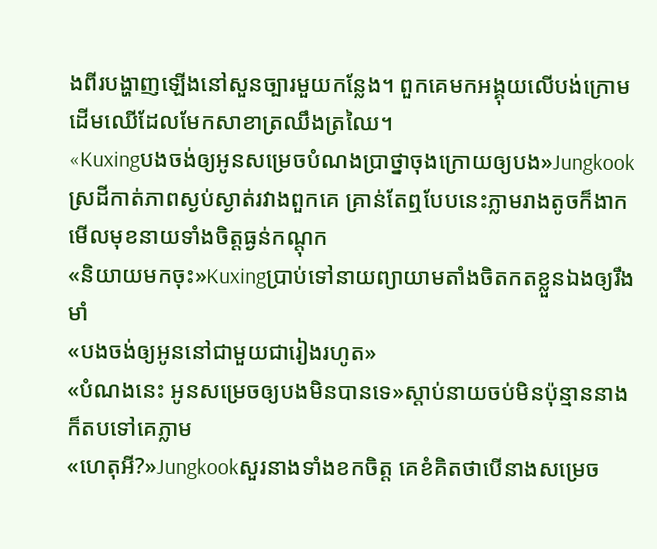ងពីរបង្ហាញឡើងនៅសួនច្បារមួយកន្លែង។ ពួកគេមកអង្គុយលើបង់ក្រោមដើមឈើដែលមែកសាខាត្រឈឹងត្រឈៃ។
«Kuxingបងចង់ឲ្យអូនសម្រេចបំណងប្រាថ្នាចុងក្រោយឲ្យបង»Jungkookស្រដីកាត់ភាពស្ងប់ស្ងាត់រវាងពួកគេ គ្រាន់តែឮបែបនេះភ្លាមរាងតូចក៏ងាកមើលមុខនាយទាំងចិត្តធ្ងន់កណ្តុក
«និយាយមកចុះ»Kuxingប្រាប់ទៅនាយព្យាយាមតាំងចិតកតខ្លួនឯងឲ្យរឹងមាំ
«បងចង់ឲ្យអូននៅជាមួយជារៀងរហូត»
«បំណងនេះ អូនសម្រេចឲ្យបងមិនបានទេ»ស្តាប់នាយចប់មិនប៉ុន្មាននាងក៏តបទៅគេភ្លាម
«ហេតុអី?»Jungkookសួរនាងទាំងខកចិត្ត គេខំគិតថាបើនាងសម្រេច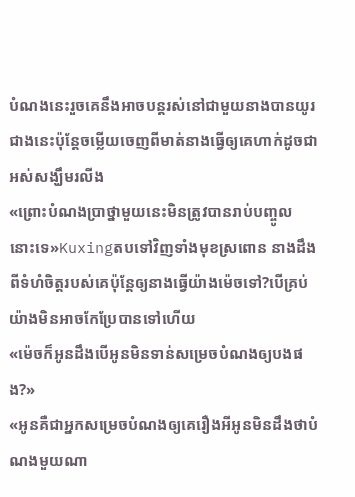បំណងនេះរួចគេនឹងអាចបន្តរស់នៅជាមួយនាងបានយូរជាងនេះប៉ុន្តែចម្លើយចេញពីមាត់នាងធ្វើឲ្យគេហាក់ដូចជាអស់សង្ឃឹមរលីង
«ព្រោះបំណងប្រាថ្នាមួយនេះមិនត្រូវបានរាប់បញ្ចូលនោះទេ»Kuxingតបទៅវិញទាំងមុខស្រពោន នាងដឹងពីទំហំចិត្តរបស់គេប៉ុន្តែឲ្យនាងធ្វើយ៉ាងម៉េចទៅ?បើគ្រប់យ៉ាងមិនអាចកែប្រែបានទៅហើយ
«ម៉េចក៏អូនដឹងបើអូនមិនទាន់សម្រេចបំណងឲ្យបងផង?»
«អូនគឺជាអ្នកសម្រេចបំណងឲ្យគេរឿងអីអូនមិនដឹងថាបំណងមួយណា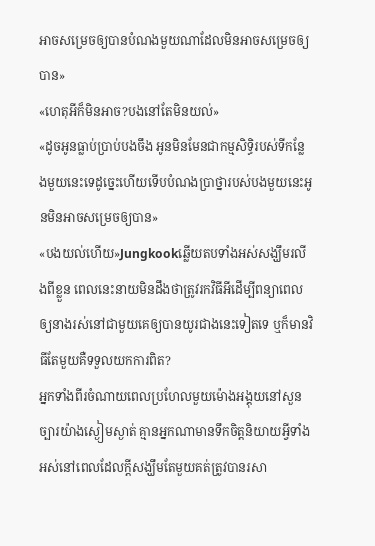អាចសម្រេចឲ្យបានបំណងមួយណាដែលមិនអាចសម្រេចឲ្យបាន»
«ហេតុអីក៏មិនអាច?បងនៅតែមិនយល់»
«ដូចអូនធ្លាប់ប្រាប់បងចឹង អូនមិនមែនជាកម្មសិទ្ធិរបស់ទីកន្លែងមួយនេះទេដូច្នេះហើយទើបបំណងប្រាថ្នារបស់បងមួយនេះអូនមិនអាចសម្រេចឲ្យបាន»
«បងយល់ហើយ»Jungkookឆ្លើយតបទាំងអស់សង្ឃឹមរលីងពីខ្លួន ពេលនេះនាយមិនដឹងថាត្រូវរកវិធីអីដើម្បីពន្យាពេលឲ្យនាងរស់នៅជាមួយគេឲ្យបានយូរជាងនេះទៀតទេ ឬក៏មានវិធីតែមួយគឺទទួលយកការពិត?
អ្នកទាំងពីរចំណាយពេលប្រហែលមួយម៉ោងអង្គុយនៅសួនច្បារយ៉ាងស្ងៀមស្ងាត់ គ្មានអ្នកណាមានទឹកចិត្តនិយាយអ្វីទាំងអស់នៅពេលដែលក្តីសង្ឃឹមតែមួយគត់ត្រូវបានរសា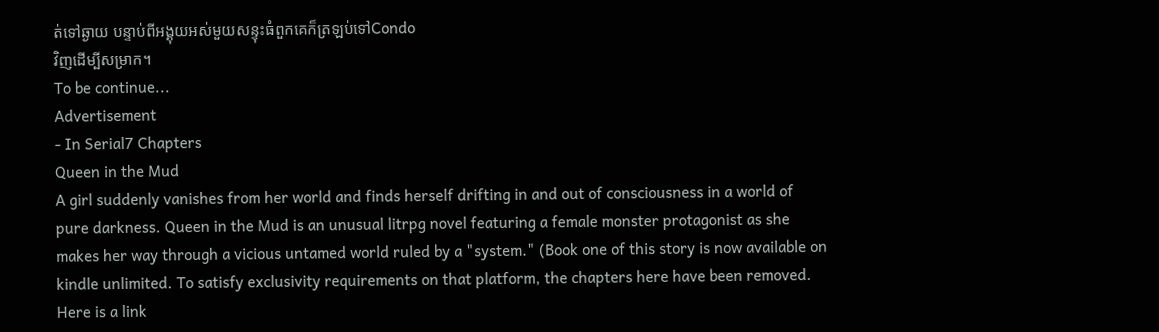ត់ទៅឆ្ងាយ បន្ទាប់ពីអង្គុយអស់មួយសន្ទុះធំពួកគេក៏ត្រឡប់ទៅCondo
វិញដើម្បីសម្រាក។
To be continue...
Advertisement
- In Serial7 Chapters
Queen in the Mud
A girl suddenly vanishes from her world and finds herself drifting in and out of consciousness in a world of pure darkness. Queen in the Mud is an unusual litrpg novel featuring a female monster protagonist as she makes her way through a vicious untamed world ruled by a "system." (Book one of this story is now available on kindle unlimited. To satisfy exclusivity requirements on that platform, the chapters here have been removed. Here is a link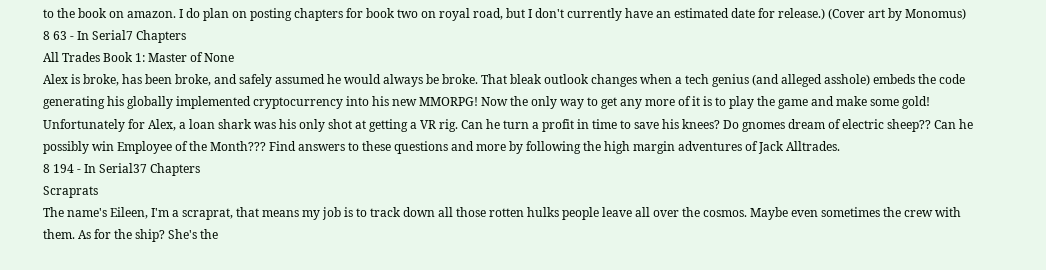to the book on amazon. I do plan on posting chapters for book two on royal road, but I don't currently have an estimated date for release.) (Cover art by Monomus)
8 63 - In Serial7 Chapters
All Trades Book 1: Master of None
Alex is broke, has been broke, and safely assumed he would always be broke. That bleak outlook changes when a tech genius (and alleged asshole) embeds the code generating his globally implemented cryptocurrency into his new MMORPG! Now the only way to get any more of it is to play the game and make some gold! Unfortunately for Alex, a loan shark was his only shot at getting a VR rig. Can he turn a profit in time to save his knees? Do gnomes dream of electric sheep?? Can he possibly win Employee of the Month??? Find answers to these questions and more by following the high margin adventures of Jack Alltrades.
8 194 - In Serial37 Chapters
Scraprats
The name's Eileen, I'm a scraprat, that means my job is to track down all those rotten hulks people leave all over the cosmos. Maybe even sometimes the crew with them. As for the ship? She's the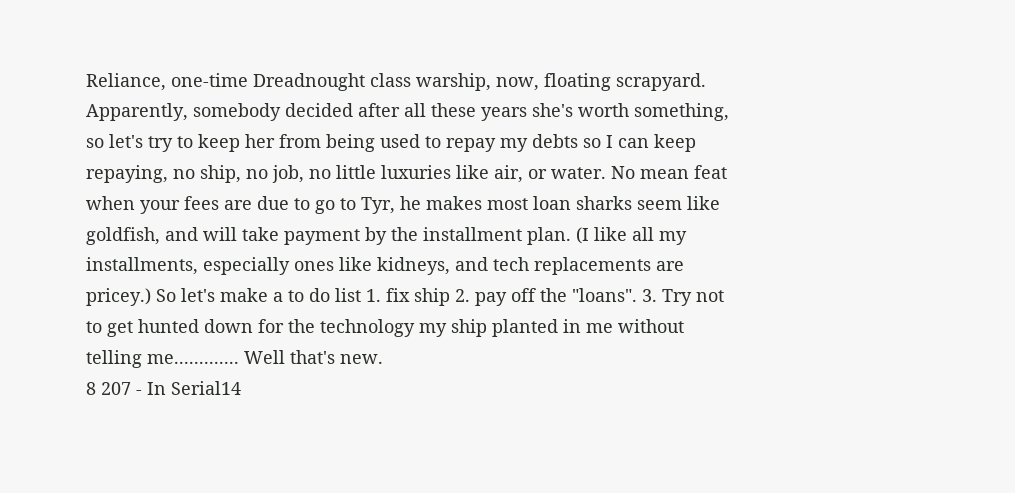Reliance, one-time Dreadnought class warship, now, floating scrapyard. Apparently, somebody decided after all these years she's worth something, so let's try to keep her from being used to repay my debts so I can keep repaying, no ship, no job, no little luxuries like air, or water. No mean feat when your fees are due to go to Tyr, he makes most loan sharks seem like goldfish, and will take payment by the installment plan. (I like all my installments, especially ones like kidneys, and tech replacements are pricey.) So let's make a to do list 1. fix ship 2. pay off the "loans". 3. Try not to get hunted down for the technology my ship planted in me without telling me............. Well that's new.
8 207 - In Serial14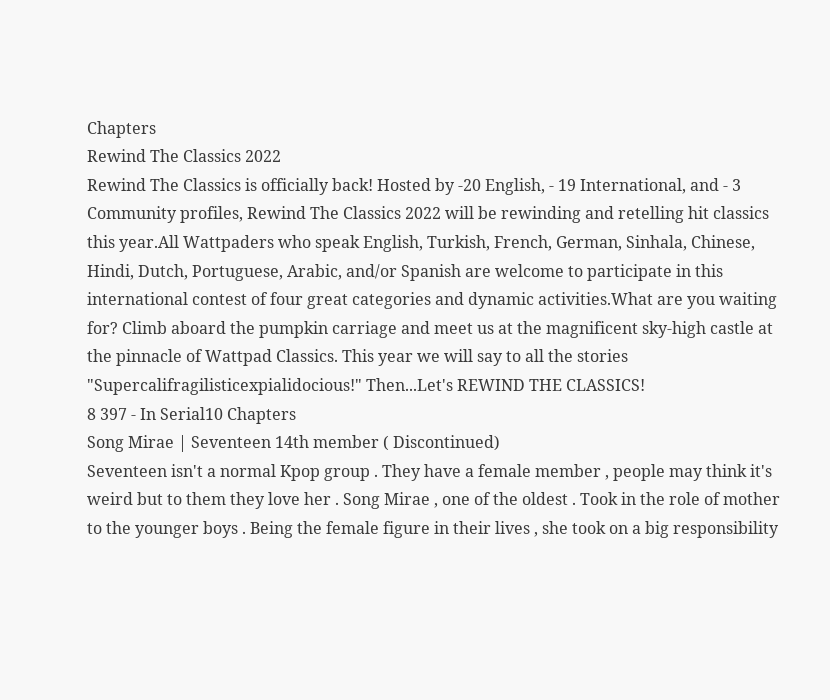Chapters
Rewind The Classics 2022
Rewind The Classics is officially back! Hosted by -20 English, - 19 International, and - 3 Community profiles, Rewind The Classics 2022 will be rewinding and retelling hit classics this year.All Wattpaders who speak English, Turkish, French, German, Sinhala, Chinese, Hindi, Dutch, Portuguese, Arabic, and/or Spanish are welcome to participate in this international contest of four great categories and dynamic activities.What are you waiting for? Climb aboard the pumpkin carriage and meet us at the magnificent sky-high castle at the pinnacle of Wattpad Classics. This year we will say to all the stories "Supercalifragilisticexpialidocious!" Then...Let's REWIND THE CLASSICS!
8 397 - In Serial10 Chapters
Song Mirae | Seventeen 14th member ( Discontinued)
Seventeen isn't a normal Kpop group . They have a female member , people may think it's weird but to them they love her . Song Mirae , one of the oldest . Took in the role of mother to the younger boys . Being the female figure in their lives , she took on a big responsibility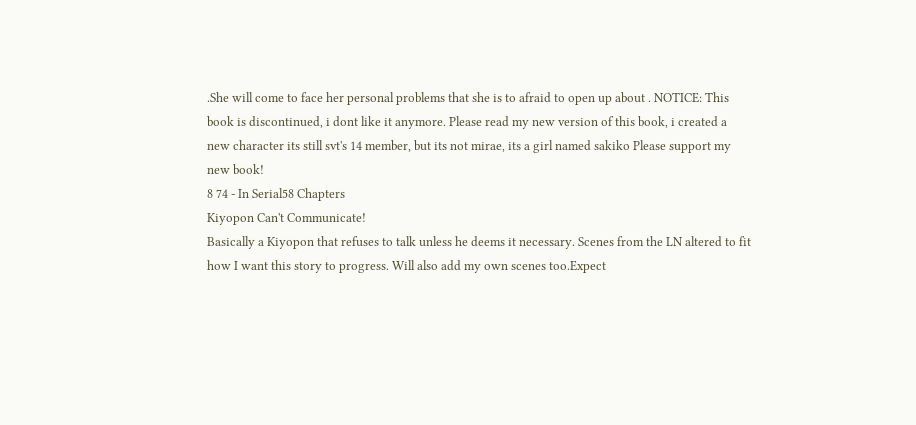.She will come to face her personal problems that she is to afraid to open up about . NOTICE: This book is discontinued, i dont like it anymore. Please read my new version of this book, i created a new character its still svt's 14 member, but its not mirae, its a girl named sakiko Please support my new book!
8 74 - In Serial58 Chapters
Kiyopon Can't Communicate!
Basically a Kiyopon that refuses to talk unless he deems it necessary. Scenes from the LN altered to fit how I want this story to progress. Will also add my own scenes too.Expect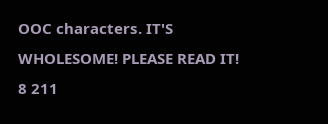OOC characters. IT'S WHOLESOME! PLEASE READ IT!
8 211